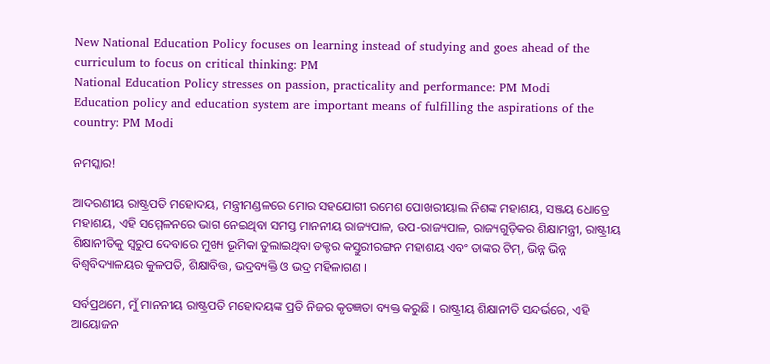New National Education Policy focuses on learning instead of studying and goes ahead of the curriculum to focus on critical thinking: PM
National Education Policy stresses on passion, practicality and performance: PM Modi
Education policy and education system are important means of fulfilling the aspirations of the country: PM Modi

ନମସ୍କାର!

ଆଦରଣୀୟ ରାଷ୍ଟ୍ରପତି ମହୋଦୟ, ମନ୍ତ୍ରୀମଣ୍ଡଳରେ ମୋର ସହଯୋଗୀ ରମେଶ ପୋଖରୀୟାଲ ନିଶଙ୍କ ମହାଶୟ, ସଞ୍ଜୟ ଧୋତ୍ରେ ମହାଶୟ, ଏହି ସମ୍ମେଳନରେ ଭାଗ ନେଇଥିବା ସମସ୍ତ ମାନନୀୟ ରାଜ୍ୟପାଳ, ଉପ-ରାଜ୍ୟପାଳ, ରାଜ୍ୟଗୁଡ଼ିକର ଶିକ୍ଷାମନ୍ତ୍ରୀ, ରାଷ୍ଟ୍ରୀୟ ଶିକ୍ଷାନୀତିକୁ ସ୍ୱରୁପ ଦେବାରେ ମୁଖ୍ୟ ଭୂମିକା ତୁଲାଇଥିବା ଡକ୍ଟର କସ୍ତୁରୀରଙ୍ଗନ ମହାଶୟ ଏବଂ ତାଙ୍କର ଟିମ୍, ଭିନ୍ନ ଭିନ୍ନ ବିଶ୍ୱବିଦ୍ୟାଳୟର କୁଳପତି, ଶିକ୍ଷାବିତ୍ତ, ଭଦ୍ରବ୍ୟକ୍ତି ଓ ଭଦ୍ର ମହିଳାଗଣ ।

ସର୍ବପ୍ରଥମେ, ମୁଁ ମାନନୀୟ ରାଷ୍ଟ୍ରପତି ମହୋଦୟଙ୍କ ପ୍ରତି ନିଜର କୃତଜ୍ଞତା ବ୍ୟକ୍ତ କରୁଛି । ରାଷ୍ଟ୍ରୀୟ ଶିକ୍ଷାନୀତି ସନ୍ଦର୍ଭରେ, ଏହି ଆୟୋଜନ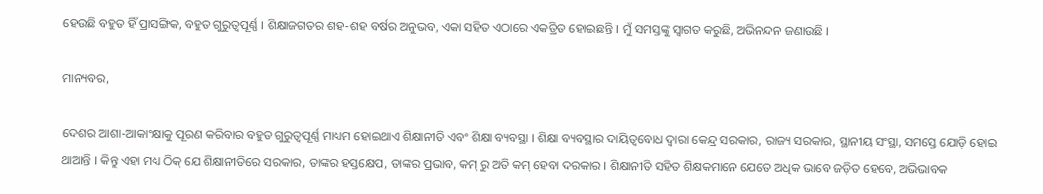ହେଉଛି ବହୁତ ହିଁ ପ୍ରାସଙ୍ଗିକ, ବହୁତ ଗୁରୁତ୍ୱପୂର୍ଣ୍ଣ । ଶିକ୍ଷାଜଗତର ଶହ-ଶହ ବର୍ଷର ଅନୁଭବ, ଏକା ସହିତ ଏଠାରେ ଏକତ୍ରିତ ହୋଇଛନ୍ତି । ମୁଁ ସମସ୍ତଙ୍କୁ ସ୍ୱାଗତ କରୁଛି, ଅଭିନନ୍ଦନ ଜଣାଉଛି ।

ମାନ୍ୟବର,

ଦେଶର ଆଶା-ଆକାଂକ୍ଷାକୁ ପୂରଣ କରିବାର ବହୁତ ଗୁରୁତ୍ୱପୂର୍ଣ୍ଣ ମାଧ୍ୟମ ହୋଇଥାଏ ଶିକ୍ଷାନୀତି ଏବଂ ଶିକ୍ଷା ବ୍ୟବସ୍ଥା । ଶିକ୍ଷା ବ୍ୟବସ୍ଥାର ଦାୟିତ୍ୱବୋଧ ଦ୍ୱାରା କେନ୍ଦ୍ର ସରକାର, ରାଜ୍ୟ ସରକାର, ସ୍ଥାନୀୟ ସଂସ୍ଥା, ସମସ୍ତେ ଯୋଡ଼ି ହୋଇ ଥାଆନ୍ତି । କିନ୍ତୁ ଏହା ମଧ୍ୟ ଠିକ୍ ଯେ ଶିକ୍ଷାନୀତିରେ ସରକାର, ତାଙ୍କର ହସ୍ତକ୍ଷେପ, ତାଙ୍କର ପ୍ରଭାବ, କମ୍ ରୁ ଅତି କମ୍ ହେବା ଦରକାର । ଶିକ୍ଷାନୀତି ସହିତ ଶିକ୍ଷକମାନେ ଯେତେ ଅଧିକ ଭାବେ ଜଡ଼ିତ ହେବେ, ଅଭିଭାବକ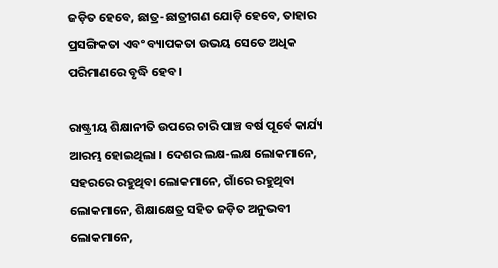ଜଡ଼ିତ ହେବେ, ଛାତ୍ର-ଛାତ୍ରୀଗଣ ଯୋଡ଼ି ହେବେ, ତାହାର ପ୍ରସଙ୍ଗିକତା ଏବଂ ବ୍ୟାପକତା ଉଭୟ ସେତେ ଅଧିକ ପରିମାଣରେ ବୃଦ୍ଧି ହେବ ।

ରାଷ୍ଟ୍ରୀୟ ଶିକ୍ଷାନୀତି ଉପରେ ଚାରି ପାଞ୍ଚ ବର୍ଷ ପୂର୍ବେ କାର୍ଯ୍ୟ ଆରମ୍ଭ ହୋଇଥିଲା । ଦେଶର ଲକ୍ଷ-ଲକ୍ଷ ଲୋକମାନେ, ସହରରେ ରହୁଥିବା ଲୋକମାନେ, ଗାଁରେ ରହୁଥିବା ଲୋକମାନେ, ଶିକ୍ଷାକ୍ଷେତ୍ର ସହିତ ଜଡ଼ିତ ଅନୁଭବୀ ଲୋକମାନେ,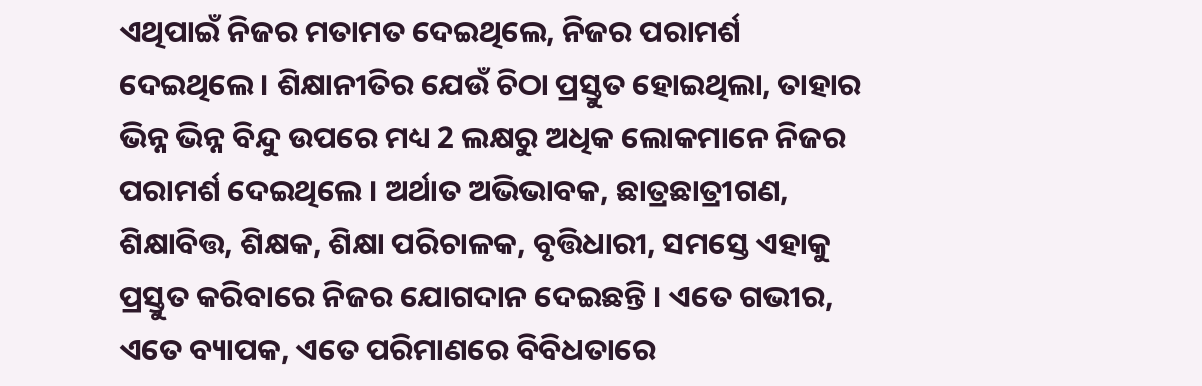ଏଥିପାଇଁ ନିଜର ମତାମତ ଦେଇଥିଲେ, ନିଜର ପରାମର୍ଶ ଦେଇଥିଲେ । ଶିକ୍ଷାନୀତିର ଯେଉଁ ଚିଠା ପ୍ରସ୍ତୁତ ହୋଇଥିଲା, ତାହାର ଭିନ୍ନ ଭିନ୍ନ ବିନ୍ଦୁ ଉପରେ ମଧ୍ୟ 2 ଲକ୍ଷରୁ ଅଧିକ ଲୋକମାନେ ନିଜର ପରାମର୍ଶ ଦେଇଥିଲେ । ଅର୍ଥାତ ଅଭିଭାବକ, ଛାତ୍ରଛାତ୍ରୀଗଣ, ଶିକ୍ଷାବିତ୍ତ, ଶିକ୍ଷକ, ଶିକ୍ଷା ପରିଚାଳକ, ବୃତ୍ତିଧାରୀ, ସମସ୍ତେ ଏହାକୁ ପ୍ରସ୍ତୁତ କରିବାରେ ନିଜର ଯୋଗଦାନ ଦେଇଛନ୍ତି । ଏତେ ଗଭୀର, ଏତେ ବ୍ୟାପକ, ଏତେ ପରିମାଣରେ ବିବିଧତାରେ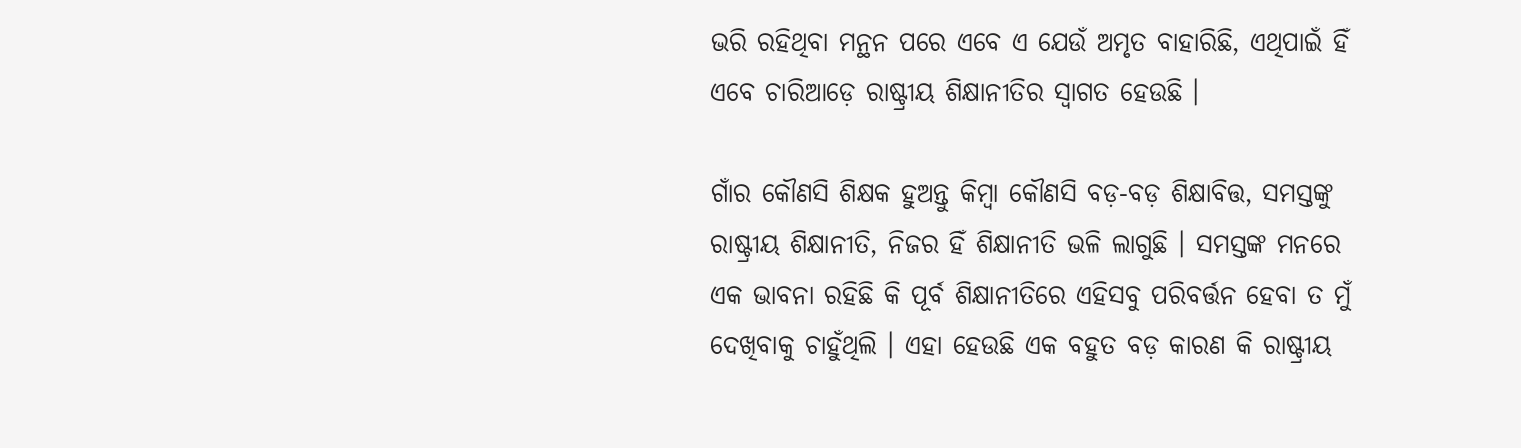ଭରି ରହିଥିବା ମନ୍ଥନ ପରେ ଏବେ ଏ ଯେଉଁ ଅମୃତ ବାହାରିଛି, ଏଥିପାଇଁ ହିଁ ଏବେ ଚାରିଆଡ଼େ ରାଷ୍ଟ୍ରୀୟ ଶିକ୍ଷାନୀତିର ସ୍ୱାଗତ ହେଉଛି ।

ଗାଁର କୌଣସି ଶିକ୍ଷକ ହୁଅନ୍ତୁ କିମ୍ବା କୌଣସି ବଡ଼-ବଡ଼ ଶିକ୍ଷାବିତ୍ତ, ସମସ୍ତଙ୍କୁ ରାଷ୍ଟ୍ରୀୟ ଶିକ୍ଷାନୀତି, ନିଜର ହିଁ ଶିକ୍ଷାନୀତି ଭଳି ଲାଗୁଛି । ସମସ୍ତଙ୍କ ମନରେ ଏକ ଭାବନା ରହିଛି କି ପୂର୍ବ ଶିକ୍ଷାନୀତିରେ ଏହିସବୁ ପରିବର୍ତ୍ତନ ହେବା ତ ମୁଁ ଦେଖିବାକୁ ଚାହୁଁଥିଲି । ଏହା ହେଉଛି ଏକ ବହୁତ ବଡ଼ କାରଣ କି ରାଷ୍ଟ୍ରୀୟ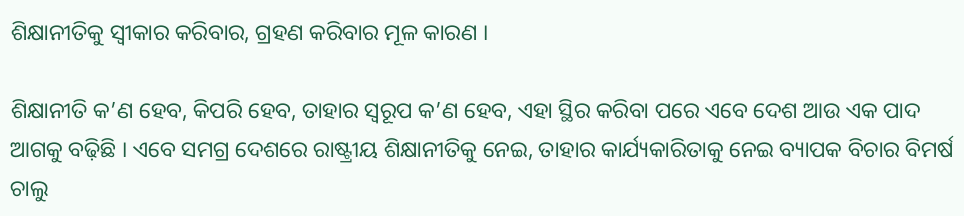ଶିକ୍ଷାନୀତିକୁ ସ୍ୱୀକାର କରିବାର, ଗ୍ରହଣ କରିବାର ମୂଳ କାରଣ ।

ଶିକ୍ଷାନୀତି କ’ଣ ହେବ, କିପରି ହେବ, ତାହାର ସ୍ୱରୂପ କ’ଣ ହେବ, ଏହା ସ୍ଥିର କରିବା ପରେ ଏବେ ଦେଶ ଆଉ ଏକ ପାଦ ଆଗକୁ ବଢ଼ିଛି । ଏବେ ସମଗ୍ର ଦେଶରେ ରାଷ୍ଟ୍ରୀୟ ଶିକ୍ଷାନୀତିକୁ ନେଇ, ତାହାର କାର୍ଯ୍ୟକାରିତାକୁ ନେଇ ବ୍ୟାପକ ବିଚାର ବିମର୍ଷ ଚାଲୁ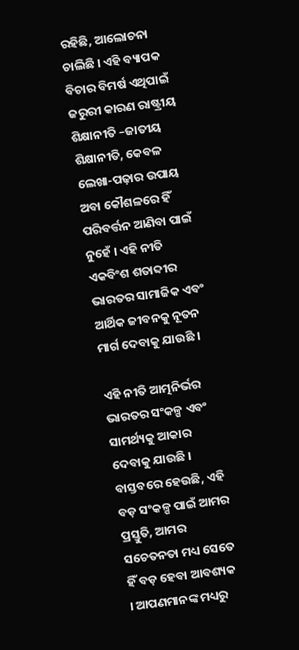ରହିଛି, ଆଲୋଚନା ଚାଲିଛି । ଏହି ବ୍ୟାପକ ବିଚାର ବିମର୍ଷ ଏଥିପାଇଁ ଜରୁରୀ କାରଣ ରାଷ୍ଟ୍ରୀୟ ଶିକ୍ଷାନୀତି –ଜାତୀୟ ଶିକ୍ଷାନୀତି, କେବଳ ଲେଖା-ପଢ଼ାର ଉପାୟ ଅବା କୌଶଳରେ ହିଁ ପରିବର୍ତ୍ତନ ଆଣିବା ପାଇଁ ନୁହେଁ । ଏହି ନୀତି ଏକବିଂଶ ଶତାବ୍ଦୀର ଭାରତର ସାମାଜିକ ଏବଂ ଆର୍ଥିକ ଜୀବନକୁ ନୂତନ ମାର୍ଗ ଦେବାକୁ ଯାଉଛି ।

ଏହି ନୀତି ଆତ୍ମନିର୍ଭର ଭାରତର ସଂକଳ୍ପ ଏବଂ ସାମର୍ଥ୍ୟକୁ ଆକାର ଦେବାକୁ ଯାଉଛି । ବାସ୍ତବରେ ହେଉଛି, ଏହି ବଡ଼ ସଂକଳ୍ପ ପାଇଁ ଆମର ପ୍ରସ୍ତୁତି, ଆମର ସଚେତନତା ମଧ୍ୟ ସେତେ ହିଁ ବଡ଼ ହେବା ଆବଶ୍ୟକ । ଆପଣମାନଙ୍କ ମଧ୍ୟରୁ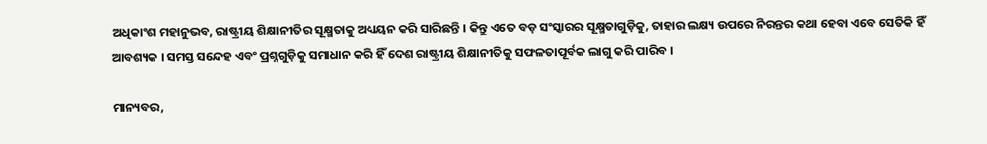ଅଧିକାଂଶ ମହାନୁଭବ, ରାଷ୍ଟ୍ରୀୟ ଶିକ୍ଷାନୀତିର ସୂକ୍ଷ୍ମତାକୁ ଅଧ୍ୟୟନ କରି ସାରିଛନ୍ତି । କିନ୍ତୁ ଏତେ ବଡ଼ ସଂସ୍କାରର ସୂକ୍ଷ୍ମତାଗୁଡ଼ିକୁ, ତାହାର ଲକ୍ଷ୍ୟ ଉପରେ ନିରନ୍ତର କଥା ହେବା ଏବେ ସେତିକି ହିଁ ଆବଶ୍ୟକ । ସମସ୍ତ ସନ୍ଦେହ ଏବଂ ପ୍ରଶ୍ନଗୁଡ଼ିକୁ ସମାଧାନ କରି ହିଁ ଦେଶ ରାଷ୍ଟ୍ରୀୟ ଶିକ୍ଷାନୀତିକୁ ସଫଳତାପୂର୍ବକ ଲାଗୁ କରି ପାରିବ ।

ମାନ୍ୟବର,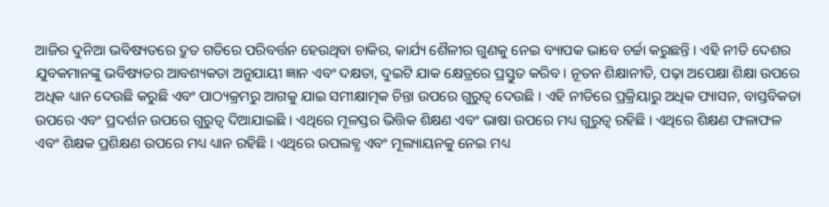ଆଜିର ଦୁନିଆ ଭବିଷ୍ୟତରେ ଦ୍ରୁତ ଗତିରେ ପରିବର୍ତ୍ତନ ହେଉଥିବା ଚାକିର, କାର୍ଯ୍ୟ ଶୈଳୀର ଗୁଣକୁ ନେଇ ବ୍ୟାପକ ଭାବେ ଚର୍ଚ୍ଚା କରୁଛନ୍ତି । ଏହି ନୀତି ଦେଶର ଯୁବକମାନଙ୍କୁ ଭବିଷ୍ୟତର ଆବଶ୍ୟକତା ଅନୁଯାୟୀ ଜ୍ଞାନ ଏବଂ ଦକ୍ଷତା, ଦୁଇଟି ଯାକ କ୍ଷେତ୍ରରେ ପ୍ରସ୍ତୁତ କରିବ । ନୂତନ ଶିକ୍ଷାନୀତି, ପଢ଼ା ଅପେକ୍ଷା ଶିକ୍ଷା ଉପରେ ଅଧିକ ଧ୍ୟାନ ଦେଉଛି କରୁଛି ଏବଂ ପାଠ୍ୟକ୍ରମରୁ ଆଗକୁ ଯାଇ ସମୀକ୍ଷାତ୍ମକ ଚିନ୍ତା ଉପରେ ଗୁରୁତ୍ୱ ଦେଉଛି । ଏହି ନୀତିରେ ପ୍ରକ୍ରିୟାରୁ ଅଧିକ ପ୍ୟାସନ, ବାସ୍ତବିକତା ଉପରେ ଏବଂ ପ୍ରଦର୍ଶନ ଉପରେ ଗୁରୁତ୍ୱ ଦିଆଯାଇଛି । ଏଥିରେ ମୂଳସ୍ତର ଭିତ୍ତିକ ଶିକ୍ଷଣ ଏବଂ ଭାଷା ଉପରେ ମଧ୍ୟ ଗୁରୁତ୍ୱ ରହିଛି । ଏଥିରେ ଶିକ୍ଷଣ ଫଳାଫଳ ଏବଂ ଶିକ୍ଷକ ପ୍ରଶିକ୍ଷଣ ଉପରେ ମଧ୍ୟ ଧ୍ୟାନ ରହିଛି । ଏଥିରେ ଉପଲବ୍ଧ ଏବଂ ମୂଲ୍ୟାୟନକୁ ନେଇ ମଧ୍ୟ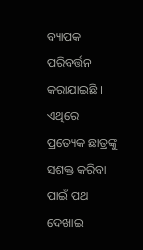ବ୍ୟାପକ ପରିବର୍ତ୍ତନ କରାଯାଇଛି । ଏଥିରେ ପ୍ରତ୍ୟେକ ଛାତ୍ରଙ୍କୁ ସଶକ୍ତ କରିବା ପାଇଁ ପଥ ଦେଖାଇ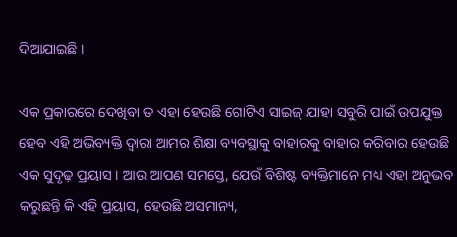ଦିଆଯାଇଛି ।

ଏକ ପ୍ରକାରରେ ଦେଖିବା ତ ଏହା ହେଉଛି ଗୋଟିଏ ସାଇଜ୍ ଯାହା ସବୁରି ପାଇଁ ଉପଯୁକ୍ତ ହେବ ଏହି ଅଭିବ୍ୟକ୍ତି ଦ୍ୱାରା ଆମର ଶିକ୍ଷା ବ୍ୟବସ୍ଥାକୁ ବାହାରକୁ ବାହାର କରିବାର ହେଉଛି ଏକ ସୁଦୃଢ଼ ପ୍ରୟାସ । ଆଉ ଆପଣ ସମସ୍ତେ, ଯେଉଁ ବିଶିଷ୍ଟ ବ୍ୟକ୍ତିମାନେ ମଧ୍ୟ ଏହା ଅନୁଭବ କରୁଛନ୍ତି କି ଏହି ପ୍ରୟାସ, ହେଉଛି ଅସମାନ୍ୟ,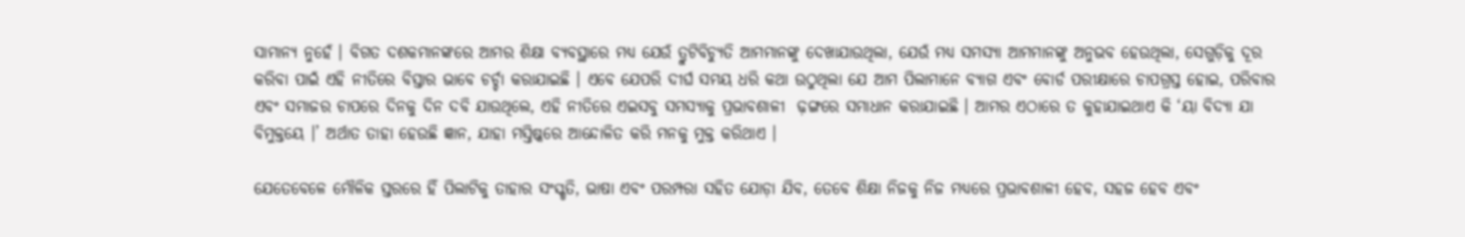ସାମାନ୍ୟ ନୁହେଁ । ବିଗତ ଦଶକମାନଙ୍କରେ ଆମର ଶିକ୍ଷା ବ୍ୟବସ୍ଥାରେ ମଧ୍ୟ ଯେଉଁ ତ୍ରୁଟିବିଚ୍ୟୁତି ଆମମାନଙ୍କୁ ଦେଖାଯାଉଥିଲା, ଯେଉଁ ମଧ୍ୟ ସମସ୍ୟା ଆମମାନଙ୍କୁ ଅନୁଭବ ହେଉଥିଲା, ସେଗୁଡ଼ିକୁ ଦୂର କରିବା ପାଇଁ ଏହି ନୀତିରେ ବିସ୍ତାର ଭାବେ ଚର୍ଚ୍ଚା କରାଯାଇଛି । ଏବେ ଯେପରି ଦୀର୍ଘ ସମୟ ଧରି କଥା ଉଠୁଥିଲା ଯେ ଆମ ପିଲାମାନେ ବ୍ୟାଗ ଏବଂ ବୋର୍ଡ ପରୀକ୍ଷାରେ ଚାପଗ୍ରସ୍ତ ହୋଇ, ପରିବାର ଏବଂ ସମାଜର ଚାପରେ ଦିନକୁ ଦିନ ଦବି ଯାଉଥିଲେ, ଏହି ନୀତିରେ ଏଇସବୁ ସମସ୍ୟାକୁ ପ୍ରଭାବଶାଳୀ  ଢ଼ଙ୍ଗରେ ସମାଧାନ କରାଯାଇଛି । ଆମର ଏଠାରେ ତ କୁହାଯାଇଥାଏ କି ‘ୟା ବିଦ୍ୟା ଯା ବିମୁକ୍ତୟେ ।’ ଅର୍ଥାତ ତାହା ହେଉଛି ଜ୍ଞାନ, ଯାହା ମସ୍ତିଷ୍କରେ ଆନ୍ଦୋଳିତ କରି ମନକୁ ମୁକ୍ତ କରିଥାଏ ।

ଯେତେବେଳେ ମୌଳିକ ସ୍ତରରେ ହିଁ ପିଲାଟିକୁ ତାହାର ସଂସ୍କୃତି, ଭାଷା ଏବଂ ପରମ୍ପରା ସହିତ ଯୋଡ଼ା ଯିବ, ତେବେ ଶିକ୍ଷା ନିଜକୁ ନିଜ ମଧ୍ୟରେ ପ୍ରଭାବଶାଳୀ ହେବ, ସହଜ ହେବ ଏବଂ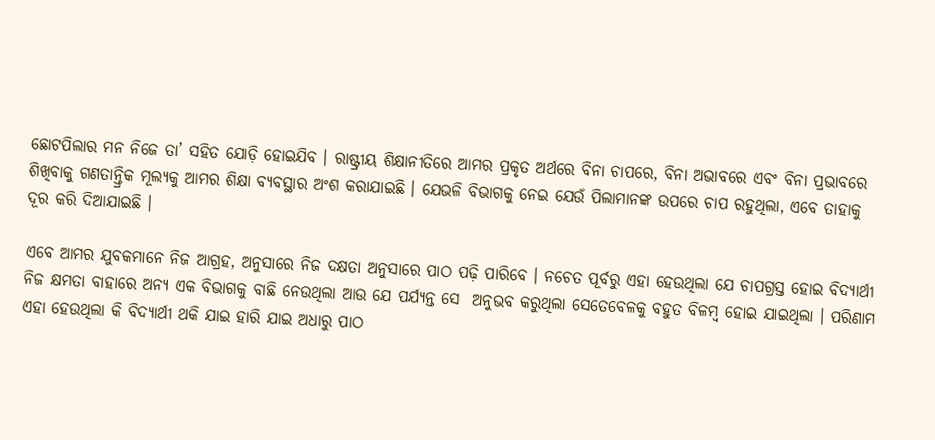ଛୋଟପିଲାର ମନ ନିଜେ ତା’ ସହିତ ଯୋଡ଼ି ହୋଇଯିବ । ରାଷ୍ଟ୍ରୀୟ ଶିକ୍ଷାନୀତିରେ ଆମର ପ୍ରକୃତ ଅର୍ଥରେ ବିନା ଚାପରେ, ବିନା ଅଭାବରେ ଏବଂ ବିନା ପ୍ରଭାବରେ ଶିଖିବାକୁ ଗଣତାନ୍ତ୍ରିକ ମୂଲ୍ୟକୁ ଆମର ଶିକ୍ଷା ବ୍ୟବସ୍ଥାର ଅଂଶ କରାଯାଇଛି । ଯେଭଳି ବିଭାଗକୁ ନେଇ ଯେଉଁ ପିଲାମାନଙ୍କ ଉପରେ ଚାପ ରହୁଥିଲା, ଏବେ ତାହାକୁ ଦୂର କରି ଦିଆଯାଇଛି ।

ଏବେ ଆମର ଯୁବକମାନେ ନିଜ ଆଗ୍ରହ, ଅନୁସାରେ ନିଜ ଦକ୍ଷତା ଅନୁସାରେ ପାଠ ପଢ଼ି ପାରିବେ । ନଚେତ ପୂର୍ବରୁ ଏହା ହେଉଥିଲା ଯେ ଚାପଗ୍ରସ୍ତ ହୋଇ ବିଦ୍ୟାର୍ଥୀ ନିଜ କ୍ଷମତା ବାହାରେ ଅନ୍ୟ ଏକ ବିଭାଗକୁ ବାଛି ନେଉଥିଲା ଆଉ ଯେ ପର୍ଯ୍ୟନ୍ତ ସେ  ଅନୁଭବ କରୁଥିଲା ସେତେବେଳକୁ ବହୁତ ବିଳମ୍ବ ହୋଇ ଯାଇଥିଲା । ପରିଣାମ ଏହା ହେଉଥିଲା କି ବିଦ୍ୟାର୍ଥୀ ଥକି ଯାଇ ହାରି ଯାଇ ଅଧାରୁ ପାଠ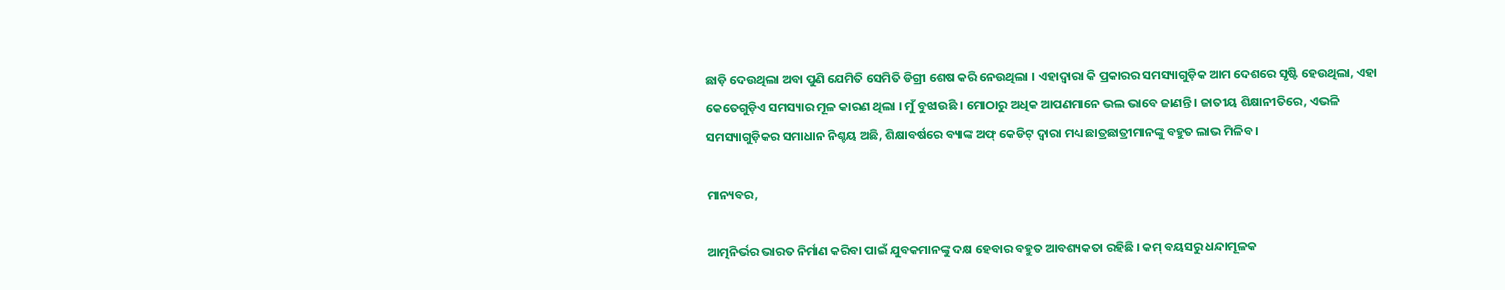ଛାଡ଼ି ଦେଉଥିଲା ଅବା ପୁଣି ଯେମିତି ସେମିତି ଡିଗ୍ରୀ ଶେଷ କରି ନେଉଥିଲା । ଏହାଦ୍ୱାରା କି ପ୍ରକାରର ସମସ୍ୟାଗୁଡ଼ିକ ଆମ ଦେଶରେ ସୃଷ୍ଟି ହେଉଥିଲା, ଏହା କେତେଗୁଡ଼ିଏ ସମସ୍ୟାର ମୂଳ କାରଣ ଥିଲା । ମୁଁ ବୁଝାଉଛି । ମୋଠାରୁ ଅଧିକ ଆପଣମାନେ ଭଲ ଭାବେ ଜାଣନ୍ତି । ଜାତୀୟ ଶିକ୍ଷାନୀତିରେ, ଏଭଳି ସମସ୍ୟାଗୁଡ଼ିକର ସମାଧାନ ନିଶ୍ଚୟ ଅଛି, ଶିକ୍ଷାବର୍ଷରେ ବ୍ୟାଙ୍କ ଅଫ୍ କେଡିଟ୍ ଦ୍ୱାରା ମଧ୍ୟ ଛାତ୍ରଛାତ୍ରୀମାନଙ୍କୁ ବହୁତ ଲାଭ ମିଳିବ ।

ମାନ୍ୟବର,

ଆତ୍ମନିର୍ଭର ଭାରତ ନିର୍ମାଣ କରିବା ପାଇଁ ଯୁବକମାନଙ୍କୁ ଦକ୍ଷ ହେବାର ବହୁତ ଆବଶ୍ୟକତା ରହିଛି । କମ୍ ବୟସରୁ ଧନ୍ଦାମୂଳକ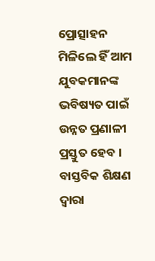ପ୍ରୋତ୍ସାହନ ମିଳିଲେ ହିଁ ଆମ ଯୁବକମାନଙ୍କ ଭବିଷ୍ୟତ ପାଇଁ ଉନ୍ନତ ପ୍ରଣାଳୀ ପ୍ରସ୍ତୁତ ହେବ । ବାସ୍ତବିକ ଶିକ୍ଷଣ ଦ୍ୱାରା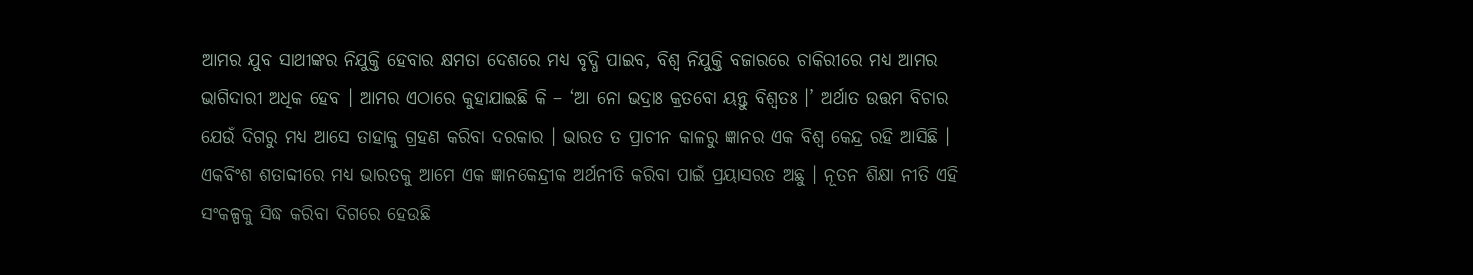ଆମର ଯୁବ ସାଥୀଙ୍କର ନିଯୁକ୍ତି ହେବାର କ୍ଷମତା ଦେଶରେ ମଧ୍ୟ ବୃଦ୍ଧି ପାଇବ, ବିଶ୍ୱ ନିଯୁକ୍ତି ବଜାରରେ ଚାକିରୀରେ ମଧ୍ୟ ଆମର ଭାଗିଦାରୀ ଅଧିକ ହେବ । ଆମର ଏଠାରେ କୁହାଯାଇଛି କି – ‘ଆ ନୋ ଭଦ୍ରାଃ କ୍ରତବୋ ୟନ୍ତୁ ବିଶ୍ୱତଃ ।’ ଅର୍ଥାତ ଉତ୍ତମ ବିଚାର ଯେଉଁ ଦିଗରୁ ମଧ୍ୟ ଆସେ ତାହାକୁ ଗ୍ରହଣ କରିବା ଦରକାର । ଭାରତ ତ ପ୍ରାଚୀନ କାଳରୁ ଜ୍ଞାନର ଏକ ବିଶ୍ୱ କେନ୍ଦ୍ର ରହି ଆସିଛି । ଏକବିଂଶ ଶତାବ୍ଦୀରେ ମଧ୍ୟ ଭାରତକୁ ଆମେ ଏକ ଜ୍ଞାନକେନ୍ଦ୍ରୀକ ଅର୍ଥନୀତି କରିବା ପାଇଁ ପ୍ରୟାସରତ ଅଛୁ । ନୂତନ ଶିକ୍ଷା ନୀତି ଏହି ସଂକଳ୍ପକୁ ସିଦ୍ଧ କରିବା ଦିଗରେ ହେଉଛି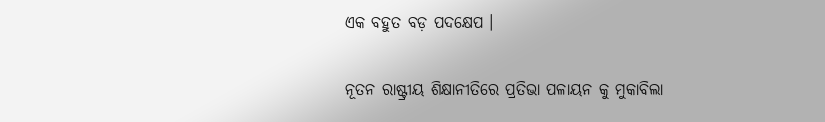ଏକ ବହୁତ ବଡ଼ ପଦକ୍ଷେପ ।

ନୂତନ ରାଷ୍ଟ୍ରୀୟ ଶିକ୍ଷାନୀତିରେ ପ୍ରତିଭା ପଳାୟନ କୁ ମୁକାବିଲା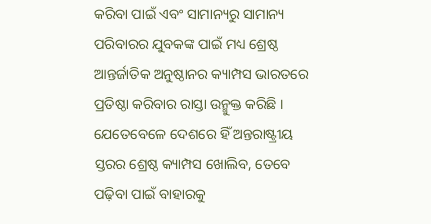କରିବା ପାଇଁ ଏବଂ ସାମାନ୍ୟରୁ ସାମାନ୍ୟ ପରିବାରର ଯୁବକଙ୍କ ପାଇଁ ମଧ୍ୟ ଶ୍ରେଷ୍ଠ ଆନ୍ତର୍ଜାତିକ ଅନୁଷ୍ଠାନର କ୍ୟାମ୍ପସ ଭାରତରେ ପ୍ରତିଷ୍ଠା କରିବାର ରାସ୍ତା ଉନ୍ମୁକ୍ତ କରିଛି । ଯେତେବେଳେ ଦେଶରେ ହିଁ ଅନ୍ତରାଷ୍ଟ୍ରୀୟ ସ୍ତରର ଶ୍ରେଷ୍ଠ କ୍ୟାମ୍ପସ ଖୋଲିବ, ତେବେ ପଢ଼ିବା ପାଇଁ ବାହାରକୁ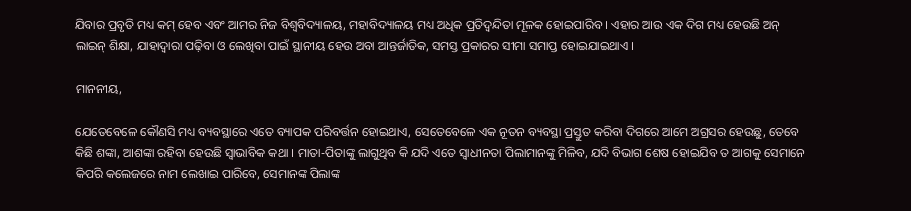ଯିବାର ପ୍ରବୃତି ମଧ୍ୟ କମ୍ ହେବ ଏବଂ ଆମର ନିଜ ବିଶ୍ୱବିଦ୍ୟାଳୟ, ମହାବିଦ୍ୟାଳୟ ମଧ୍ୟ ଅଧିକ ପ୍ରତିଦ୍ୱନ୍ଦିତା ମୂଳକ ହୋଇପାରିବ । ଏହାର ଆଉ ଏକ ଦିଗ ମଧ୍ୟ ହେଉଛି ଅନ୍ ଲାଇନ୍ ଶିକ୍ଷା, ଯାହାଦ୍ୱାରା ପଢ଼ିବା ଓ ଲେଖିବା ପାଇଁ ସ୍ଥାନୀୟ ହେଉ ଅବା ଆନ୍ତର୍ଜାତିକ, ସମସ୍ତ ପ୍ରକାରର ସୀମା ସମାପ୍ତ ହୋଇଯାଇଥାଏ ।

ମାନନୀୟ,

ଯେତେବେଳେ କୌଣସି ମଧ୍ୟ ବ୍ୟବସ୍ଥାରେ ଏତେ ବ୍ୟାପକ ପରିବର୍ତ୍ତନ ହୋଇଥାଏ, ସେତେବେଳେ ଏକ ନୂତନ ବ୍ୟବସ୍ଥା ପ୍ରସ୍ତୁତ କରିବା ଦିଗରେ ଆମେ ଅଗ୍ରସର ହେଉଛୁ, ତେବେ କିଛି ଶଙ୍କା, ଆଶଙ୍କା ରହିବା ହେଉଛି ସ୍ୱାଭାବିକ କଥା । ମାତା-ପିତାଙ୍କୁ ଲାଗୁଥିବ କି ଯଦି ଏତେ ସ୍ୱାଧୀନତା ପିଲାମାନଙ୍କୁ ମିଳିବ, ଯଦି ବିଭାଗ ଶେଷ ହୋଇଯିବ ତ ଆଗକୁ ସେମାନେ କିପରି କଲେଜରେ ନାମ ଲେଖାଇ ପାରିବେ, ସେମାନଙ୍କ ପିଲାଙ୍କ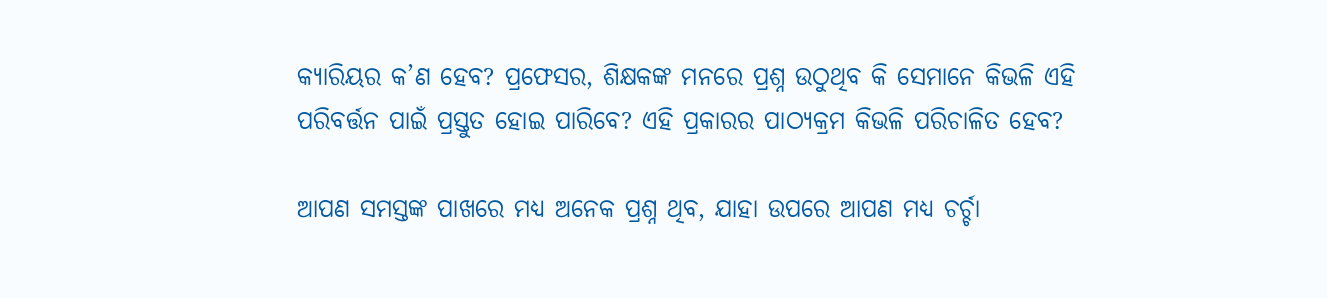କ୍ୟାରିୟର କ’ଣ ହେବ? ପ୍ରଫେସର, ଶିକ୍ଷକଙ୍କ ମନରେ ପ୍ରଶ୍ନ ଉଠୁଥିବ କି ସେମାନେ କିଭଳି ଏହି ପରିବର୍ତ୍ତନ ପାଇଁ ପ୍ରସ୍ତୁତ ହୋଇ ପାରିବେ? ଏହି ପ୍ରକାରର ପାଠ୍ୟକ୍ରମ କିଭଳି ପରିଚାଳିତ ହେବ?

ଆପଣ ସମସ୍ତଙ୍କ ପାଖରେ ମଧ୍ୟ ଅନେକ ପ୍ରଶ୍ନ ଥିବ, ଯାହା ଉପରେ ଆପଣ ମଧ୍ୟ ଚର୍ଚ୍ଚା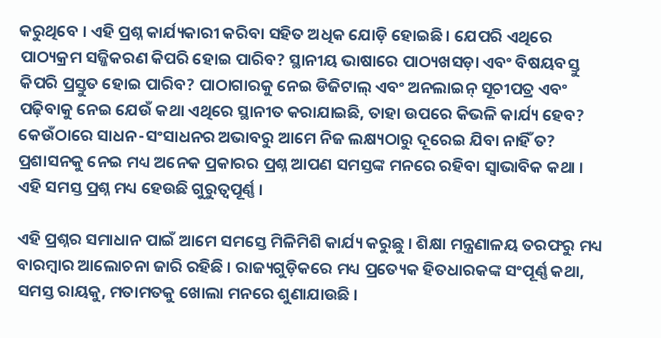କରୁଥିବେ । ଏହି ପ୍ରଶ୍ନ କାର୍ଯ୍ୟକାରୀ କରିବା ସହିତ ଅଧିକ ଯୋଡ଼ି ହୋଇଛି । ଯେପରି ଏଥିରେ ପାଠ୍ୟକ୍ରମ ସଜ୍ଜିକରଣ କିପରି ହୋଇ ପାରିବ? ସ୍ଥାନୀୟ ଭାଷାରେ ପାଠ୍ୟଖସଡ଼ା ଏବଂ ବିଷୟବସ୍ତୁ କିପରି ପ୍ରସ୍ତୁତ ହୋଇ ପାରିବ? ପାଠାଗାରକୁ ନେଇ ଡିଜିଟାଲ୍ ଏବଂ ଅନଲାଇନ୍ ସୂଚୀପତ୍ର ଏବଂ ପଢ଼ିବାକୁ ନେଇ ଯେଉଁ କଥା ଏଥିରେ ସ୍ଥାନୀତ କରାଯାଇଛି, ତାହା ଉପରେ କିଭଳି କାର୍ଯ୍ୟ ହେବ? କେଉଁଠାରେ ସାଧନ-ସଂସାଧନର ଅଭାବରୁ ଆମେ ନିଜ ଲକ୍ଷ୍ୟଠାରୁ ଦୂରେଇ ଯିବା ନାହିଁ ତ? ପ୍ରଶାସନକୁ ନେଇ ମଧ୍ୟ ଅନେକ ପ୍ରକାରର ପ୍ରଶ୍ନ ଆପଣ ସମସ୍ତଙ୍କ ମନରେ ରହିବା ସ୍ୱାଭାବିକ କଥା । ଏହି ସମସ୍ତ ପ୍ରଶ୍ନ ମଧ୍ୟ ହେଉଛି ଗୁରୁତ୍ୱପୂର୍ଣ୍ଣ ।

ଏହି ପ୍ରଶ୍ନର ସମାଧାନ ପାଇଁ ଆମେ ସମସ୍ତେ ମିଳିମିଶି କାର୍ଯ୍ୟ କରୁଛୁ । ଶିକ୍ଷା ମନ୍ତ୍ରଣାଳୟ ତରଫରୁ ମଧ୍ୟ ବାରମ୍ବାର ଆଲୋଚନା ଜାରି ରହିଛି । ରାଜ୍ୟଗୁଡ଼ିକରେ ମଧ୍ୟ ପ୍ରତ୍ୟେକ ହିତଧାରକଙ୍କ ସଂପୂର୍ଣ୍ଣ କଥା, ସମସ୍ତ ରାୟକୁ, ମତାମତକୁ ଖୋଲା ମନରେ ଶୁଣାଯାଉଛି ।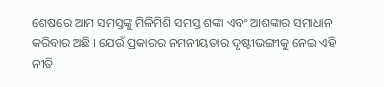ଶେଷରେ ଆମ ସମସ୍ତଙ୍କୁ ମିଳିମିଶି ସମସ୍ତ ଶଙ୍କା ଏବଂ ଆଶଙ୍କାର ସମାଧାନ କରିବାର ଅଛି । ଯେଉଁ ପ୍ରକାରର ନମନୀୟତାର ଦୃଷ୍ଟୀଭଙ୍ଗୀକୁ ନେଇ ଏହି ନୀତି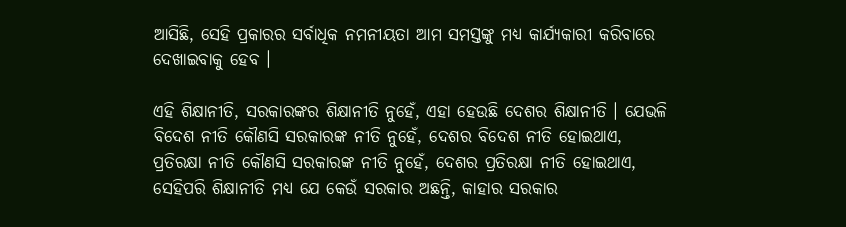ଆସିଛି, ସେହି ପ୍ରକାରର ସର୍ବାଧିକ ନମନୀୟତା ଆମ ସମସ୍ତଙ୍କୁ ମଧ୍ୟ କାର୍ଯ୍ୟକାରୀ କରିବାରେ ଦେଖାଇବାକୁ ହେବ ।

ଏହି ଶିକ୍ଷାନୀତି, ସରକାରଙ୍କର ଶିକ୍ଷାନୀତି ନୁହେଁ, ଏହା ହେଉଛି ଦେଶର ଶିକ୍ଷାନୀତି । ଯେଭଳି ବିଦେଶ ନୀତି କୌଣସି ସରକାରଙ୍କ ନୀତି ନୁହେଁ, ଦେଶର ବିଦେଶ ନୀତି ହୋଇଥାଏ, ପ୍ରତିରକ୍ଷା ନୀତି କୌଣସି ସରକାରଙ୍କ ନୀତି ନୁହେଁ, ଦେଶର ପ୍ରତିରକ୍ଷା ନୀତି ହୋଇଥାଏ, ସେହିପରି ଶିକ୍ଷାନୀତି ମଧ୍ୟ ଯେ କେଉଁ ସରକାର ଅଛନ୍ତି, କାହାର ସରକାର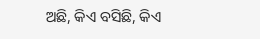ଅଛି, କିଏ ବସିଛି, କିଏ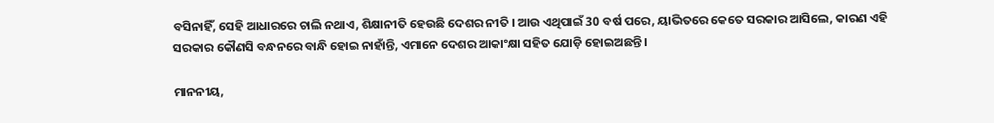ବସିନାହିଁ, ସେହି ଆଧାରରେ ଚାଲି ନଥାଏ, ଶିକ୍ଷାନୀତି ହେଉଛି ଦେଶର ନୀତି । ଆଉ ଏଥିପାଇଁ 30 ବର୍ଷ ପରେ, ୟାଭିତରେ କେତେ ସରକାର ଆସିଲେ, କାରଣ ଏହି ସରକାର କୌଣସି ବନ୍ଧନରେ ବାନ୍ଧି ହୋଇ ନାହାଁନ୍ତି, ଏମାନେ ଦେଶର ଆକାଂକ୍ଷା ସହିତ ଯୋଡ଼ି ହୋଇଅଛନ୍ତି ।

ମାନନୀୟ,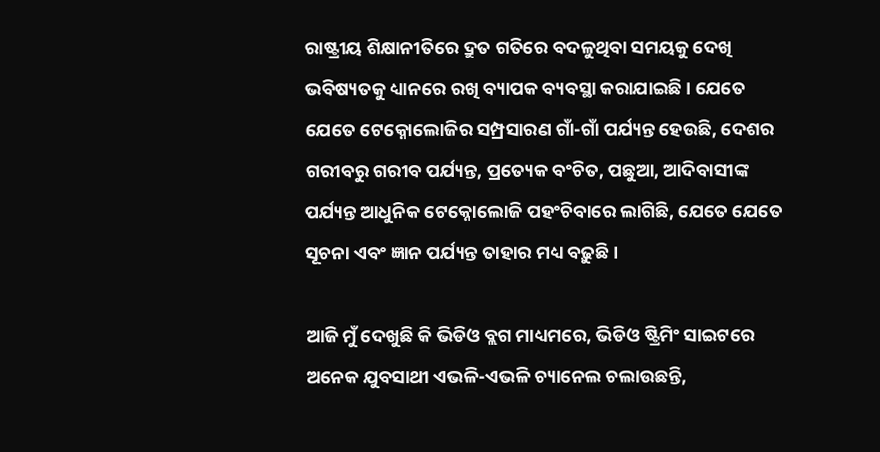ରାଷ୍ଟ୍ରୀୟ ଶିକ୍ଷାନୀତିରେ ଦ୍ରୁତ ଗତିରେ ବଦଳୁଥିବା ସମୟକୁ ଦେଖି ଭବିଷ୍ୟତକୁ ଧ୍ୟାନରେ ରଖି ବ୍ୟାପକ ବ୍ୟବସ୍ଥା କରାଯାଇଛି । ଯେତେ ଯେତେ ଟେକ୍ନୋଲୋଜିର ସମ୍ପ୍ରସାରଣ ଗାଁ-ଗାଁ ପର୍ଯ୍ୟନ୍ତ ହେଉଛି, ଦେଶର ଗରୀବରୁ ଗରୀବ ପର୍ଯ୍ୟନ୍ତ, ପ୍ରତ୍ୟେକ ବଂଚିତ, ପଛୁଆ, ଆଦିବାସୀଙ୍କ ପର୍ଯ୍ୟନ୍ତ ଆଧୁନିକ ଟେକ୍ନୋଲୋଜି ପହଂଚିବାରେ ଲାଗିଛି, ଯେତେ ଯେତେ ସୂଚନା ଏବଂ ଜ୍ଞାନ ପର୍ଯ୍ୟନ୍ତ ତାହାର ମଧ୍ୟ ବଢ଼ୁଛି ।

ଆଜି ମୁଁ ଦେଖୁଛି କି ଭିଡିଓ ବ୍ଲଗ ମାଧ୍ୟମରେ, ଭିଡିଓ ଷ୍ଟ୍ରିମିଂ ସାଇଟରେ ଅନେକ ଯୁବସାଥୀ ଏଭଳି-ଏଭଳି ଚ୍ୟାନେଲ ଚଲାଉଛନ୍ତି,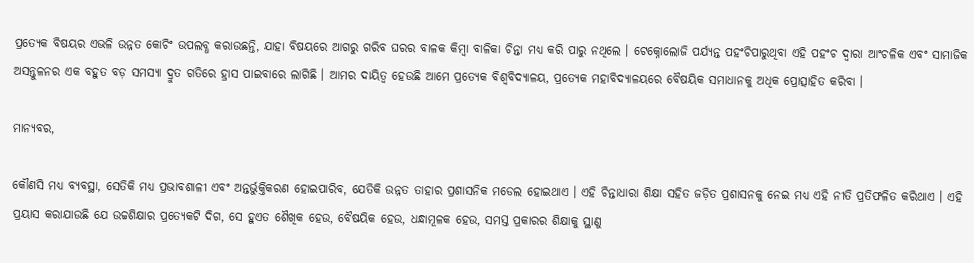ପ୍ରତ୍ୟେକ ବିଷୟର ଏଭଳି ଉନ୍ନତ କୋଚିଂ ଉପଲବ୍ଧ କରାଉଛନ୍ତି, ଯାହା ବିଷୟରେ ଆଗରୁ ଗରିବ ଘରର ବାଳକ କିମ୍ବା ବାଳିକା ଚିନ୍ତା ମଧ୍ୟ କରି ପାରୁ ନଥିଲେ । ଟେକ୍ନୋଲୋଜି ପର୍ଯ୍ୟନ୍ତ ପହଂଚିପାରୁଥିବା ଏହି ପହଂଚ ଦ୍ୱାରା ଆଂଚଳିକ ଏବଂ ସାମାଜିକ ଅସନ୍ତୁଳନର ଏକ ବହୁତ ବଡ଼ ସମସ୍ୟା ଦ୍ରୁତ ଗତିରେ ହ୍ରାସ ପାଇବାରେ ଲାଗିଛି । ଆମର ଦାୟିତ୍ୱ ହେଉଛି ଆମେ ପ୍ରତ୍ୟେକ ବିଶ୍ୱବିଦ୍ୟାଳୟ, ପ୍ରତ୍ୟେକ ମହାବିଦ୍ୟାଳୟରେ ବୈଷୟିକ ସମାଧାନକୁ ଅଧିକ ପ୍ରୋତ୍ସାହିତ କରିବା ।

ମାନ୍ୟବର,

କୌଣସି ମଧ୍ୟ ବ୍ୟବସ୍ଥା, ସେତିକି ମଧ୍ୟ ପ୍ରଭାବଶାଳୀ ଏବଂ ଅନ୍ତର୍ଭୁକ୍ତିକରଣ ହୋଇପାରିବ, ଯେତିକି ଉନ୍ନତ ତାହାର ପ୍ରଶାସନିକ ମଡେଲ ହୋଇଥାଏ । ଏହି ଚିନ୍ତାଧାରା ଶିକ୍ଷା ସହିତ ଜଡ଼ିତ ପ୍ରଶାସନକୁ ନେଇ ମଧ୍ୟ ଏହି ନୀତି ପ୍ରତିଫଳିତ କରିଥାଏ । ଏହି ପ୍ରୟାସ କରାଯାଉଛି ଯେ ଉଚ୍ଚଶିକ୍ଷାର ପ୍ରତ୍ୟେକଟି ଦିଗ, ସେ ହୁଏତ ଶୈଖିକ ହେଉ, ବୈଷୟିକ ହେଉ, ଧନ୍ଧାମୂଳକ ହେଉ, ସମସ୍ତ ପ୍ରକାରର ଶିକ୍ଷାକୁ ସ୍ଥାଣୁ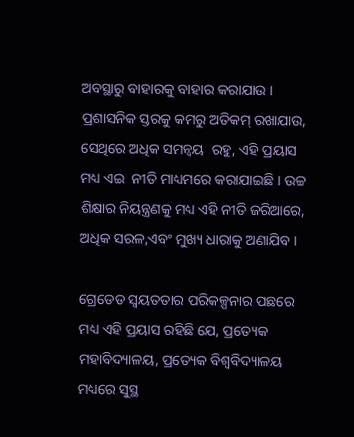ଅବସ୍ଥାରୁ ବାହାରକୁ ବାହାର କରାଯାଉ । ପ୍ରଶାସନିକ ସ୍ତରକୁ କମରୁ ଅତିକମ୍ ରଖାଯାଉ, ସେଥିରେ ଅଧିକ ସମନ୍ୱୟ  ରହୁ, ଏହି ପ୍ରୟାସ ମଧ୍ୟ ଏଇ  ନୀତି ମାଧ୍ୟମରେ କରାଯାଇଛି । ଉଚ୍ଚ ଶିକ୍ଷାର ନିୟନ୍ତ୍ରଣକୁ ମଧ୍ୟ ଏହି ନୀତି ଜରିଆରେ, ଅଧିକ ସରଳ,ଏବଂ ମୁଖ୍ୟ ଧାରାକୁ ଅଣାଯିବ ।

ଗ୍ରେଡେଡ ସ୍ୱୟତତାର ପରିକଳ୍ପନାର ପଛରେ ମଧ୍ୟ ଏହି ପ୍ରୟାସ ରହିଛି ଯେ, ପ୍ରତ୍ୟେକ ମହାବିଦ୍ୟାଳୟ, ପ୍ରତ୍ୟେକ ବିଶ୍ୱବିଦ୍ୟାଳୟ ମଧ୍ୟରେ ସୁସ୍ଥ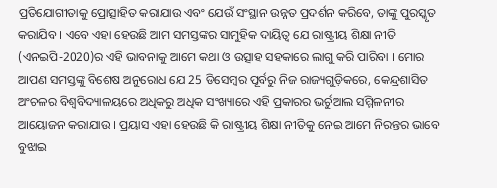ପ୍ରତିଯୋଗୀତାକୁ ପ୍ରୋତ୍ସାହିତ କରାଯାଉ ଏବଂ ଯେଉଁ ସଂସ୍ଥାନ ଉନ୍ନତ ପ୍ରଦର୍ଶନ କରିବେ, ତାଙ୍କୁ ପୁରସ୍କୃତ କରାଯିବ । ଏବେ ଏହା ହେଉଛି ଆମ ସମସ୍ତଙ୍କର ସାମୁହିକ ଦାୟିତ୍ୱ ଯେ ରାଷ୍ଟ୍ରୀୟ ଶିକ୍ଷା ନୀତି (ଏନଇପି-2020)ର ଏହି ଭାବନାକୁ ଆମେ କଥା ଓ ଉତ୍ସାହ ସହକାରେ ଲାଗୁ କରି ପାରିବା । ମୋର ଆପଣ ସମସ୍ତଙ୍କୁ ବିଶେଷ ଅନୁରୋଧ ଯେ 25 ଡିସେମ୍ବର ପୂର୍ବରୁ ନିଜ ରାଜ୍ୟଗୁଡ଼ିକରେ, କେନ୍ଦ୍ରଶାସିତ ଅଂଚଳର ବିଶ୍ୱବିଦ୍ୟାଳୟରେ ଅଧିକରୁ ଅଧିକ ସଂଖ୍ୟାରେ ଏହି ପ୍ରକାରର ଭର୍ଚୁଆଲ ସମ୍ମିଳନୀର ଆୟୋଜନ କରାଯାଉ । ପ୍ରୟାସ ଏହା ହେଉଛି କି ରାଷ୍ଟ୍ରୀୟ ଶିକ୍ଷା ନୀତିକୁ ନେଇ ଆମେ ନିରନ୍ତର ଭାବେ ବୁଝାଇ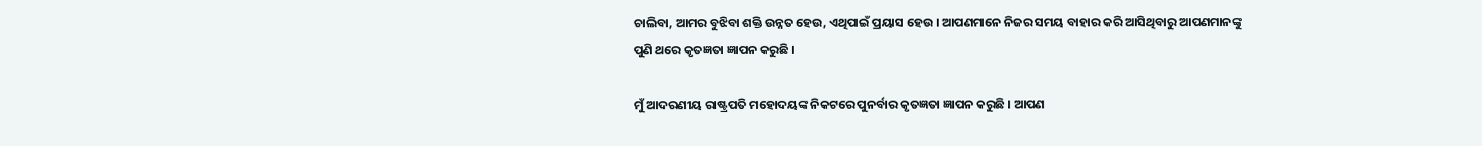ଚାଲିବା, ଆମର ବୁଝିବା ଶକ୍ତି ଉନ୍ନତ ହେଉ, ଏଥିପାଇଁ ପ୍ରୟାସ ହେଉ । ଆପଣମାନେ ନିଜର ସମୟ ବାହାର କରି ଆସିଥିବାରୁ ଆପଣମାନଙ୍କୁ ପୁଣି ଥରେ କୃତଜ୍ଞତା ଜ୍ଞାପନ କରୁଛି ।

ମୁଁ ଆଦରଣୀୟ ରାଷ୍ଟ୍ରପତି ମହୋଦୟଙ୍କ ନିକଟରେ ପୁନର୍ବାର କୃତଜ୍ଞତା ଜ୍ଞାପନ କରୁଛି । ଆପଣ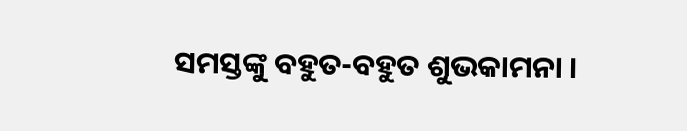ସମସ୍ତଙ୍କୁ ବହୁତ-ବହୁତ ଶୁଭକାମନା ।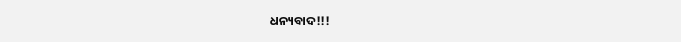ଧନ୍ୟବାଦ!!!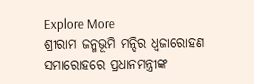Explore More
ଶ୍ରୀରାମ ଜନ୍ମଭୂମି ମନ୍ଦିର ଧ୍ଵଜାରୋହଣ ସମାରୋହରେ ପ୍ରଧାନମନ୍ତ୍ରୀଙ୍କ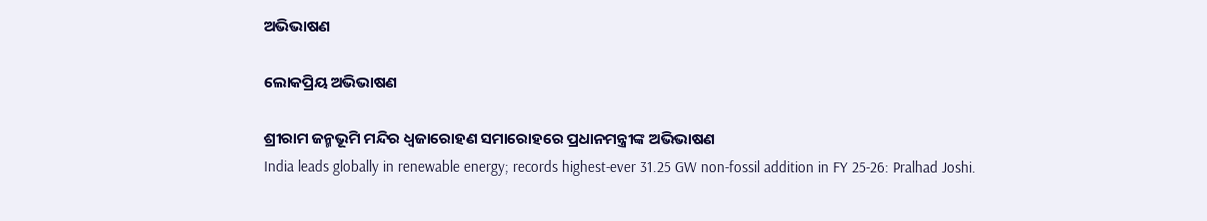ଅଭିଭାଷଣ

ଲୋକପ୍ରିୟ ଅଭିଭାଷଣ

ଶ୍ରୀରାମ ଜନ୍ମଭୂମି ମନ୍ଦିର ଧ୍ଵଜାରୋହଣ ସମାରୋହରେ ପ୍ରଧାନମନ୍ତ୍ରୀଙ୍କ ଅଭିଭାଷଣ
India leads globally in renewable energy; records highest-ever 31.25 GW non-fossil addition in FY 25-26: Pralhad Joshi.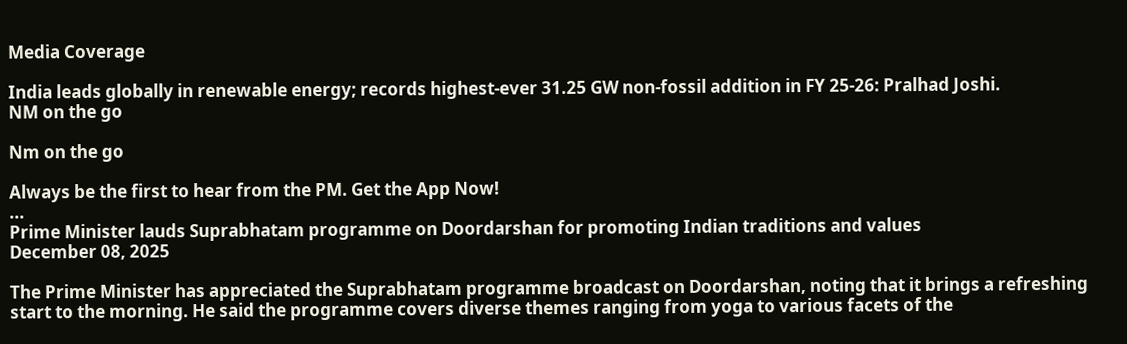Media Coverage

India leads globally in renewable energy; records highest-ever 31.25 GW non-fossil addition in FY 25-26: Pralhad Joshi.
NM on the go

Nm on the go

Always be the first to hear from the PM. Get the App Now!
...
Prime Minister lauds Suprabhatam programme on Doordarshan for promoting Indian traditions and values
December 08, 2025

The Prime Minister has appreciated the Suprabhatam programme broadcast on Doordarshan, noting that it brings a refreshing start to the morning. He said the programme covers diverse themes ranging from yoga to various facets of the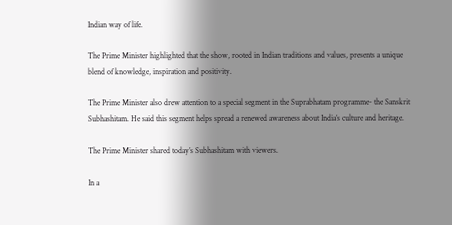Indian way of life.

The Prime Minister highlighted that the show, rooted in Indian traditions and values, presents a unique blend of knowledge, inspiration and positivity.

The Prime Minister also drew attention to a special segment in the Suprabhatam programme- the Sanskrit Subhashitam. He said this segment helps spread a renewed awareness about India’s culture and heritage.

The Prime Minister shared today’s Subhashitam with viewers.

In a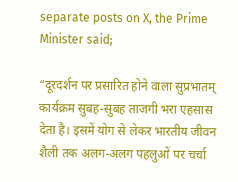separate posts on X, the Prime Minister said;

“दूरदर्शन पर प्रसारित होने वाला सुप्रभातम् कार्यक्रम सुबह-सुबह ताजगी भरा एहसास देता है। इसमें योग से लेकर भारतीय जीवन शैली तक अलग-अलग पहलुओं पर चर्चा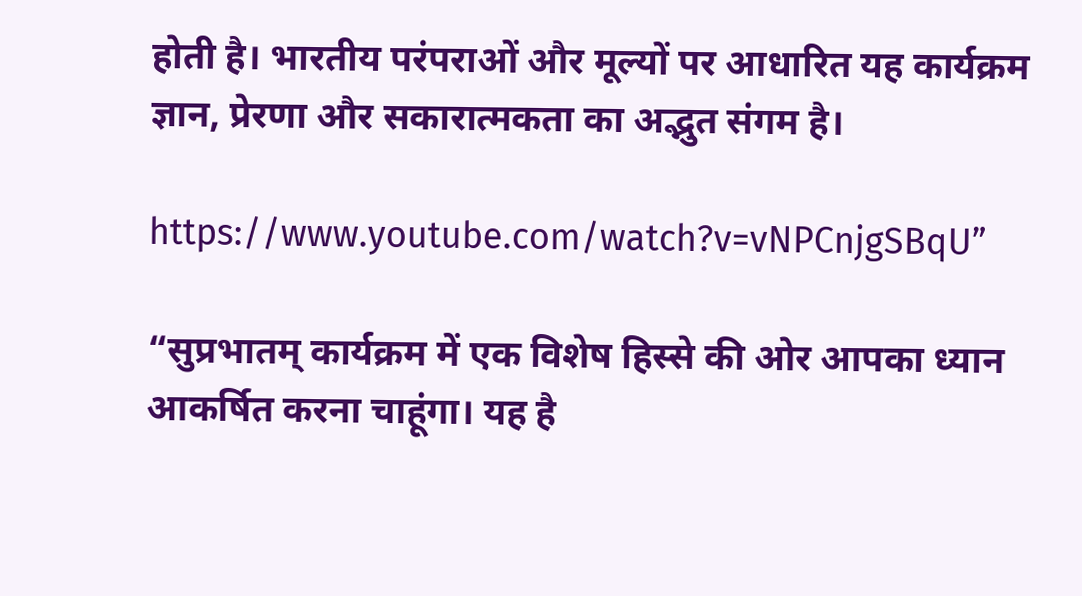होती है। भारतीय परंपराओं और मूल्यों पर आधारित यह कार्यक्रम ज्ञान, प्रेरणा और सकारात्मकता का अद्भुत संगम है।

https://www.youtube.com/watch?v=vNPCnjgSBqU”

“सुप्रभातम् कार्यक्रम में एक विशेष हिस्से की ओर आपका ध्यान आकर्षित करना चाहूंगा। यह है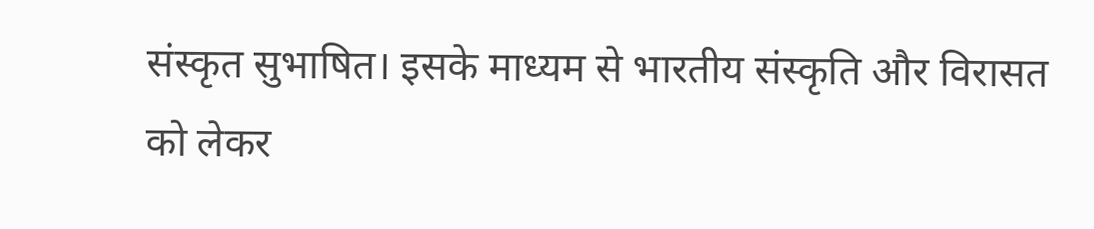संस्कृत सुभाषित। इसके माध्यम से भारतीय संस्कृति और विरासत को लेकर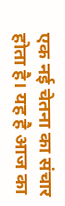एक नई चेतना का संचार होता है। यह है आज का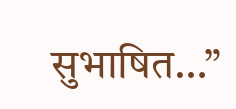सुभाषित…”